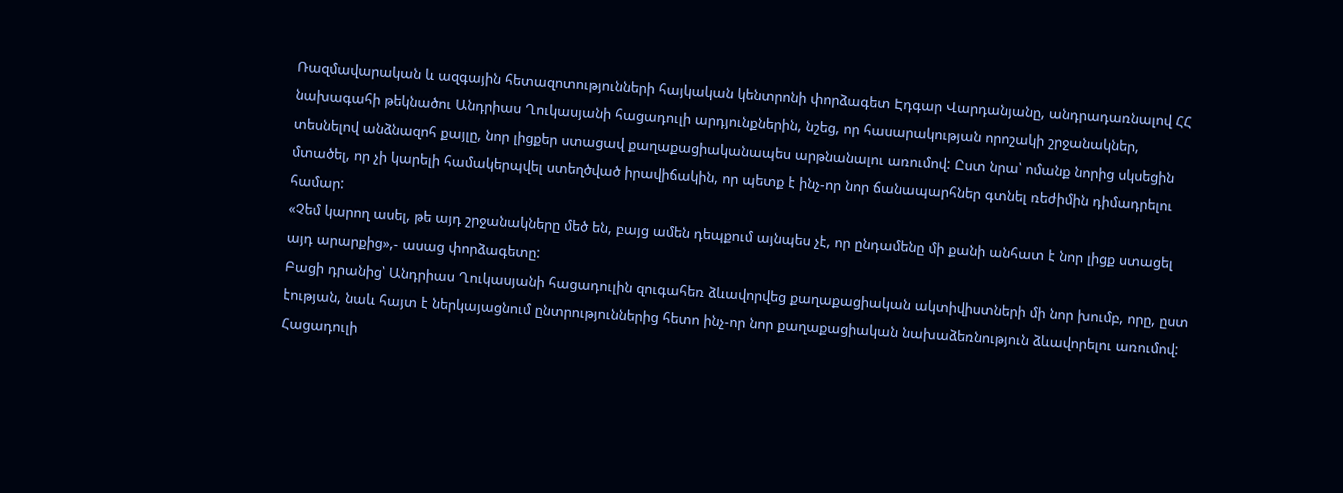Ռազմավարական և ազգային հետազոտությունների հայկական կենտրոնի փորձագետ Էդգար Վարդանյանը, անդրադառնալով ՀՀ նախագահի թեկնածու Անդրիաս Ղուկասյանի հացադուլի արդյունքներին, նշեց, որ հասարակության որոշակի շրջանակներ, տեսնելով անձնազոհ քայլը, նոր լիցքեր ստացավ քաղաքացիականապես արթնանալու առումով: Ըստ նրա՝ ոմանք նորից սկսեցին մտածել, որ չի կարելի համակերպվել ստեղծված իրավիճակին, որ պետք է ինչ-որ նոր ճանապարհներ գտնել ռեժիմին դիմադրելու համար:
«Չեմ կարող ասել, թե այդ շրջանակները մեծ են, բայց ամեն դեպքում այնպես չէ, որ ընդամենը մի քանի անհատ է նոր լիցք ստացել այդ արարքից»,- ասաց փորձագետը:
Բացի դրանից՝ Անդրիաս Ղուկասյանի հացադուլին զուգահեռ ձևավորվեց քաղաքացիական ակտիվիստների մի նոր խումբ, որը, ըստ էության, նաև հայտ է ներկայացնում ընտրություններից հետո ինչ-որ նոր քաղաքացիական նախաձեռնություն ձևավորելու առումով:
Հացադուլի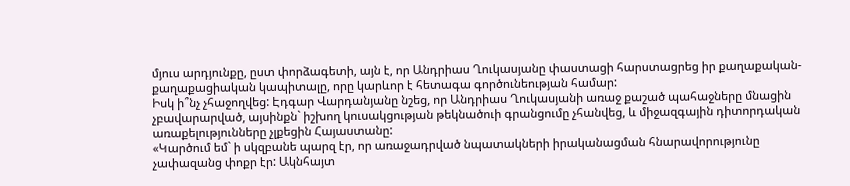մյուս արդյունքը, ըստ փորձագետի, այն է, որ Անդրիաս Ղուկասյանը փաստացի հարստացրեց իր քաղաքական-քաղաքացիական կապիտալը, որը կարևոր է հետագա գործունեության համար:
Իսկ ի՞նչ չհաջողվեց: Էդգար Վարդանյանը նշեց, որ Անդրիաս Ղուկասյանի առաջ քաշած պահաջները մնացին չբավարարված, այսինքն` իշխող կուսակցության թեկնածուի գրանցումը չհանվեց, և միջազգային դիտորդական առաքելությունները չլքեցին Հայաստանը:
«Կարծում եմ` ի սկզբանե պարզ էր, որ առաջադրված նպատակների իրականացման հնարավորությունը չափազանց փոքր էր: Ակնհայտ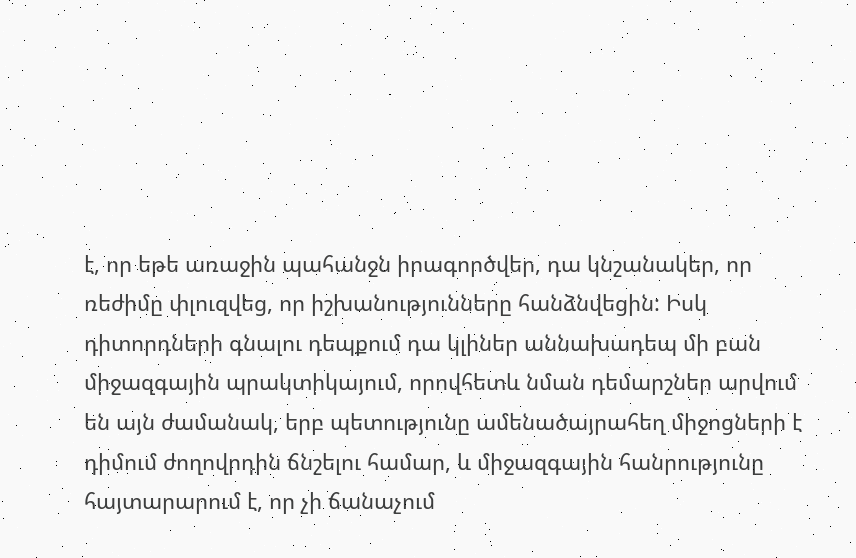է, որ եթե առաջին պահանջն իրագործվեր, դա կնշանակեր, որ ռեժիմը փլուզվեց, որ իշխանությունները հանձնվեցին: Իսկ դիտորդների գնալու դեպքում դա կլիներ աննախադեպ մի բան միջազգային պրակտիկայում, որովհետև նման դեմարշներ արվում են այն ժամանակ, երբ պետությունը ամենածայրահեղ միջոցների է դիմում ժողովրդին ճնշելու համար, և միջազգային հանրությունը հայտարարում է, որ չի ճանաչում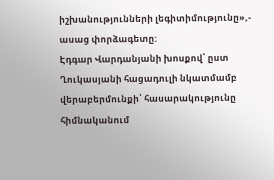իշխանությունների լեգիտիմությունը»,- ասաց փորձագետը:
Էդգար Վարդանյանի խոսքով՝ ըստ Ղուկասյանի հացադուլի նկատմամբ վերաբերմունքի՝ հասարակությունը հիմնականում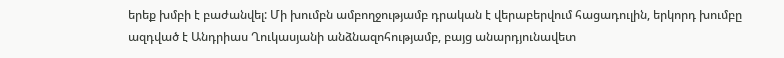երեք խմբի է բաժանվել: Մի խումբն ամբողջությամբ դրական է վերաբերվում հացադուլին, երկորդ խումբը ազդված է Անդրիաս Ղուկասյանի անձնազոհությամբ, բայց անարդյունավետ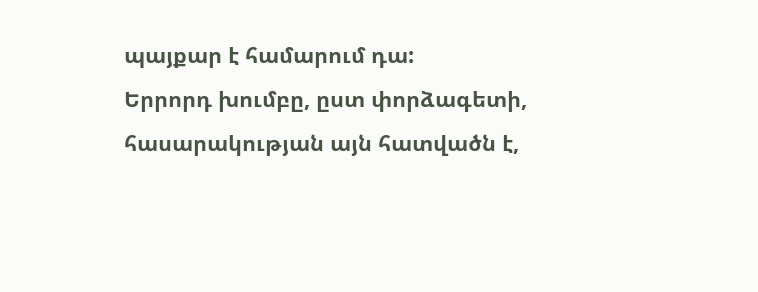պայքար է համարում դա:
Երրորդ խումբը, ըստ փորձագետի, հասարակության այն հատվածն է,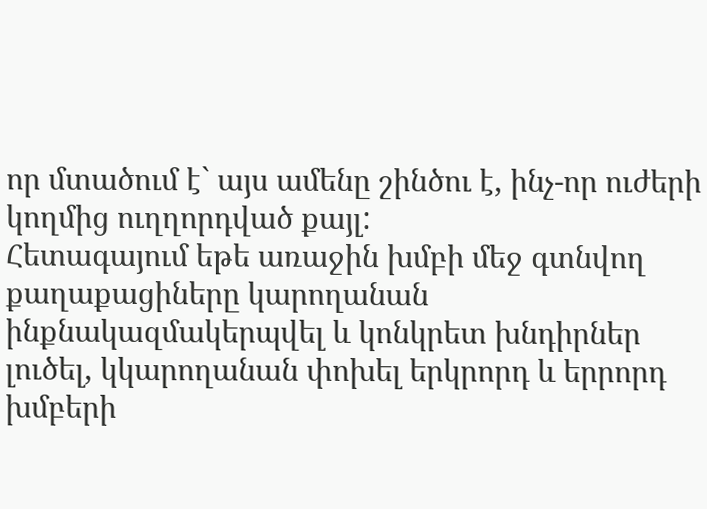որ մտածում է` այս ամենը շինծու է, ինչ-որ ուժերի կողմից ուղղորդված քայլ:
Հետագայում եթե առաջին խմբի մեջ գտնվող քաղաքացիները կարողանան ինքնակազմակերպվել և կոնկրետ խնդիրներ լուծել, կկարողանան փոխել երկրորդ և երրորդ խմբերի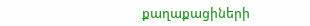քաղաքացիների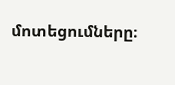մոտեցումները։